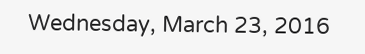Wednesday, March 23, 2016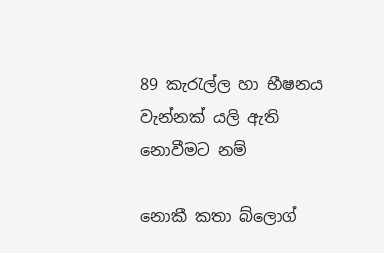89 කැරැල්ල හා භීෂනය වැන්නක් යලි ඇති නොවීමට නම්

නොකී කතා බ්ලොග්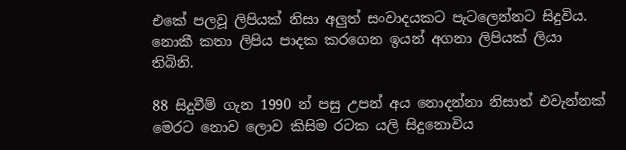එකේ පලවූ ලිපියක් නිසා අලුත් සංවාදයකට පැටලෙන්නට සිදුවිය. නොකී කතා ලිපිය පාදක කරගෙන ඉයන් අගනා ලිපියක් ලියා තිබිනි.

88 සිදුවීම් ගැන 1990 න් පසු උපන් අය නොදන්නා නිසාත් එවැන්නක් මෙරට නොව ලොව කිසිම රටක යලි සිදුනොවිය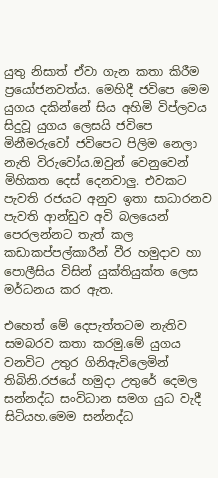යුතු නිසාත් ඒවා ගැන කතා කිරීම ප්‍රයෝජනවත්ය. මෙහිදී ජවිපෙ මෙම යුගය දකින්නේ සිය අහිමි විප්ලවය සිදුවූ යුගය ලෙසයි ජවිපෙ මිනීමරුවෝ ජවිපෙට පිලිම නෙලා නැති විරුවෝය.ඔවුන් වෙනුවෙන් මිහිකත දෙස් දෙනවාලු. එවකට පැවති රජයට අනුව ඉතා සාධාරනව පැවති ආන්ඩුව අවි බලයෙන් පෙරලන්නට තැත් කල කඩාකප්පල්කාරීන් වීර හමුදාව හා පොලීසිය විසින් යුක්තියුක්ත ලෙස මර්ධනය කර ඇත.

එහෙත් මේ දෙපැත්තටම නැතිව සමබරව කතා කරමු.මේ යුගය වනවිට උතුර ගිනිඇවිලෙමින් තිබිනි.රජයේ හමුදා උතුරේ දෙමල සන්නද්ධ සංවිධාන සමග යුධ වැදී සිටියහ.මෙම සන්නද්ධ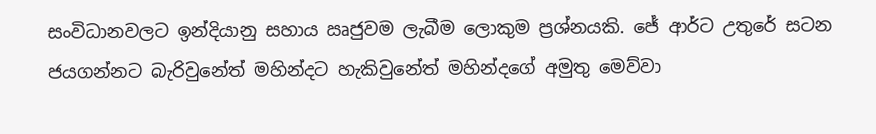සංවිධානවලට ඉන්දියානු සහාය ඍජුවම ලැබීම ලොකුම ප්‍රශ්නයකි. ජේ ආර්ට උතුරේ සටන ජයගන්නට බැරිවුනේත් මහින්දට හැකිවුනේත් මහින්දගේ අමුතු මෙව්වා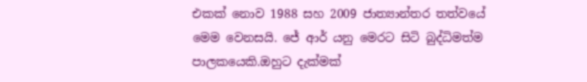එකක් නොව 1988 සහ 2009 ජාත්‍යාන්තර තත්වයේ මෙම වෙනසයි. ජේ ආර් යනු මෙරට සිටි බුද්ධිමත්ම පාලකයෙකි.ඔහුට දැක්මක්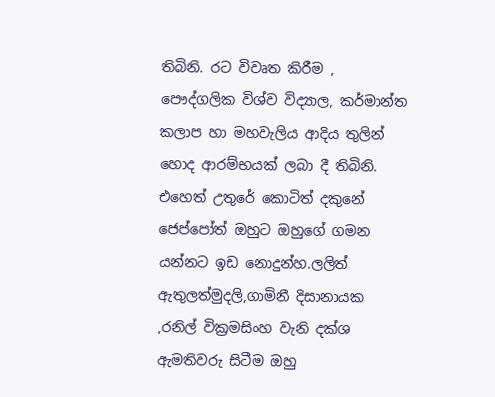තිබිනි. රට විවෘත කිරීම , පෞද්ගලික විශ්ව විද්‍යාල, කර්මාන්ත කලාප හා මහවැලිය ආදිය තුලින් හොද ආරම්භයක් ලබා දී තිබිනි. එහෙත් උතුරේ කොටිත් දකුනේ ජෙප්පෝත් ඔහුට ඔහුගේ ගමන යන්නට ඉඩ නොදුන්හ.ලලිත් ඇතුලත්මුදලි,ගාමිනී දිසානායක ,රනිල් වික්‍රමසිංහ වැනි දක්ශ ඇමතිවරු සිටීම ඔහු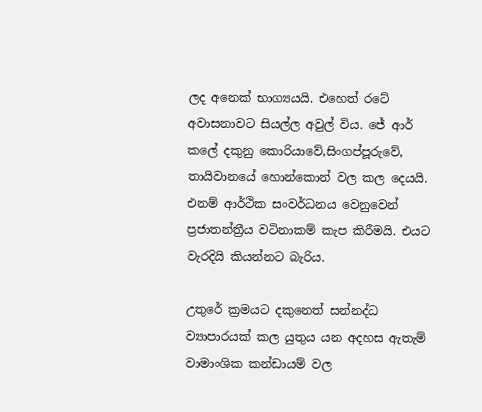ලද අනෙක් භාග්‍යයයි. එහෙත් රටේ අවාසනාවට සියල්ල අවුල් විය. ජේ ආර් කලේ දකුනු කොරියාවේ,සිංගප්පූරුවේ, තායිවානයේ හොන්කොන් වල කල දෙයයි. එනම් ආර්ථික සංවර්ධනය වෙනුවෙන් ප්‍රජාතන්ත්‍රීය වටිනාකම් කැප කිරීමයි. එයට වැරදියි කියන්නට බැරිය.

උතුරේ ක්‍රමයට දකුනෙත් සන්නද්ධ ව්‍යාපාරයක් කල යුතුය යන අදහස ඇතැම් වාමාංශික කන්ඩායම් වල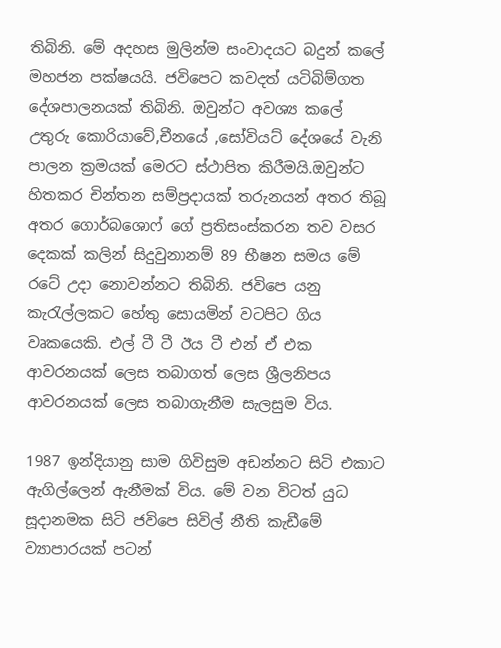තිබිනි. මේ අදහස මුලින්ම සංවාදයට බදුන් කලේ මහජන පක්ෂයයි. ජවිපෙට කවදත් යටිබිම්ගත දේශපාලනයක් තිබිනි. ඔවුන්ට අවශ්‍ය කලේ උතුරු කොරියාවේ,චීනයේ ,සෝවියට් දේශයේ වැනි පාලන ක්‍රමයක් මෙරට ස්ථාපිත කිරීමයි.ඔවුන්ට හිතකර චින්තන සම්ප්‍රදායක් තරුනයන් අතර තිබූ අතර ගොර්බශොෆ් ගේ ප්‍රතිසංස්කරන තව වසර දෙකක් කලින් සිදුවුනානම් 89 භීෂන සමය මේ රටේ උදා නොවන්නට තිබිනි. ජවිපෙ යනු කැරැල්ලකට හේතු සොයමින් වටපිට ගිය වෘකයෙකි. එල් ටී ටී ඊය ටී එන් ඒ එක ආවරනයක් ලෙස තබාගත් ලෙස ශ්‍රීලනිපය ආවරනයක් ලෙස තබාගැනීම සැලසුම විය.

1987 ඉන්දියානු සාම ගිවිසුම අඩන්නට සිටි එකාට ඇගිල්ලෙන් ඇනීමක් විය. මේ වන විටත් යුධ සූදානමක සිටි ජවිපෙ සිවිල් නීති කැඩීමේ ව්‍යාපාරයක් පටන්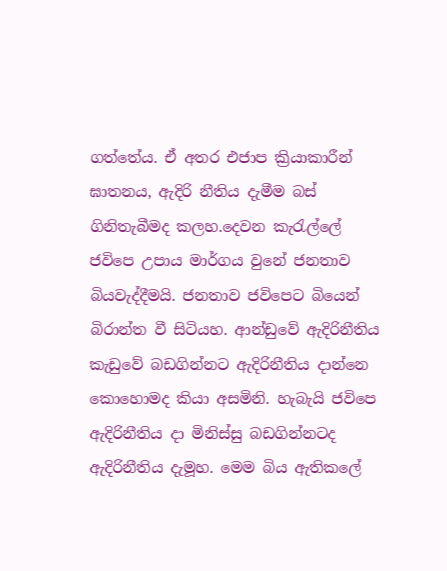ගත්තේය. ඒ අතර එජාප ක්‍රියාකාරීන් ඝාතනය, ඇදිරි නීතිය දැමීම බස් ගිනිතැබීමද කලහ.දෙවන කැරැල්ලේ ජවිපෙ උපාය මාර්ගය වුනේ ජනතාව බියවැද්දීමයි. ජනතාව ජවිපෙට බියෙන් බිරාන්ත වී සිටියහ. ආන්ඩුවේ ඇදිරිනීතිය කැඩුවේ බඩගින්නට ඇදිරිනීතිය දාන්නෙ කොහොමද කියා අසමිනි. හැබැයි ජවිපෙ ඇදිරිනීතිය දා මිනිස්සු බඩගින්නටද ඇදිරිනීතිය දැමූහ. මෙම බිය ඇතිකලේ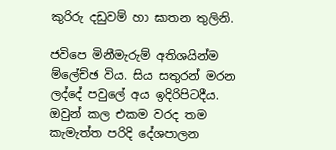කුරිරු දඩුවම් හා ඝාතන තුලිනි.

ජවිපෙ මිනීමැරුම් අතිශයින්ම ම්ලේච්ඡ විය. සිය සතුරන් මරන ලද්දේ පවුලේ අය ඉදිරිපිටදීය. ඔවුන් කල එකම වරද තම කැමැත්ත පරිදි දේශපාලන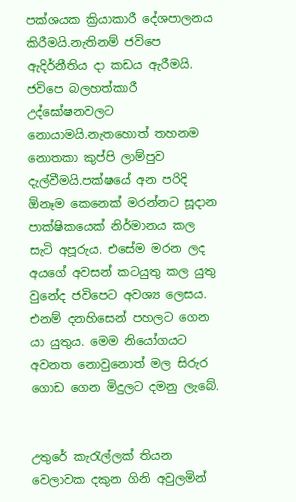පක්ශයක ක්‍රියාකාරී දේශපාලනය කිරීමයි.නැතිනම් ජවිපෙ ඇදිර්නීතිය දා කඩය ඇරීමයි. ජවිපෙ බලහත්කාරී උද්ඝෝෂනවලට නොයාමයි.නැතහොත් තහනම නොතකා කුප්පි ලාම්පුව දැල්වීමයි.පක්ෂයේ අන පරිදි ඕනෑම කෙනෙක් මරන්නට සූදාන පාක්ෂිකයෙක් නිර්මානය කල සැටි අපූරුය. එසේම මරන ලද අයගේ අවසන් කටයුතු කල යුතු වුනේද ජවිපෙට අවශ්‍ය ලෙසය. එනම් දනහිසෙන් පහලට ගෙන යා යුතුය. මෙම නියෝගයට අවනත නොවුනොත් මල සිරුර ගොඩ ගෙන මිදුලට දමනු ලැබේ.


උතුරේ කැරැල්ලක් තියන වෙලාවක දකුන ගිනි අවුලමින්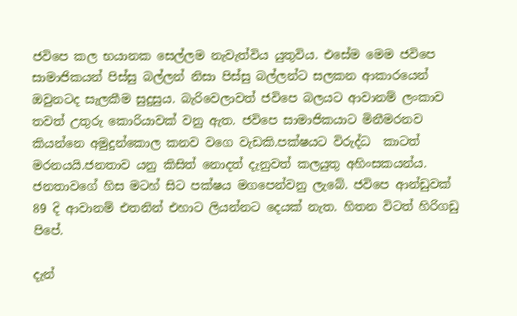ජවිපෙ කල භයානක සෙල්ලම නැවැත්විය යුතුවිය. එසේම මෙම ජවිපෙ සාමාජිකයන් පිස්සු බල්ලන් නිසා පිස්සු බල්ලන්ට සලකන ආකාරයෙන් ඔවුනටද සැලකීම සුදුසුය. බැරිවෙලාවත් ජවිපෙ බලයට ආවානම් ලංකාව තවත් උතුරු කොරියාවක් වනු ඇත. ජවිපෙ සාමාජිකයාට මිනීමරනව කියන්නෙ අමුදුන්කොල කනව වගෙ වැඩකි.පක්ෂයට විරුද්ධ  කාටත් මරනයයි.ජනතාව යනු කිසිත් නොදත් දැනුවත් කලයුතු අහිංසකයන්ය. ජනතාවගේ හිස මටහ් සිට පක්ෂය මගපෙන්වනු ලැබේ. ජවිපෙ ආන්ඩුවක් 89 දි ආවානම් එතනින් එහාට ලියන්නට දෙයක් නැත. හිතන විටත් හිරිගඩු පිපේ.

දැන්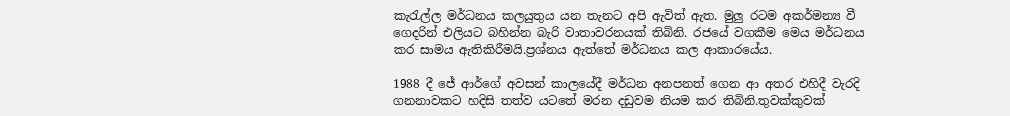කැරැල්ල මර්ධනය කලයුතුය යන තැනට අපි ඇවිත් ඇත. මුලු රටම අකර්මන්‍ය වී ගෙදරින් එලියට බහින්න බැරි වාතාවරනයක් තිබිනි. රජයේ වගකීම මෙය මර්ධනය කර සාමය ඇතිකිරීමයි.ප්‍රශ්නය ඇත්තේ මර්ධනය කල ආකාරයේය.

1988 දී ජේ ආර්ගේ අවසන් කාලයේදී මර්ධන අනපනත් ගෙන ආ අතර එහිදී වැරදි ගනනාවකට හදිසි තත්ව යටතේ මරන දඩුවම නියම කර තිබිනි.තුවක්කුවක්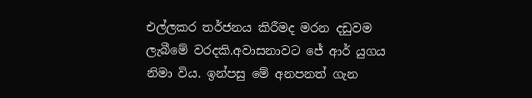එල්ලකර තර්ජනය කිරීමද මරන දඩුවම ලැබීමේ වරදකි.අවාසනාවට ජේ ආර් යුගය නිමා විය. ඉන්පසු මේ අනපනත් ගැන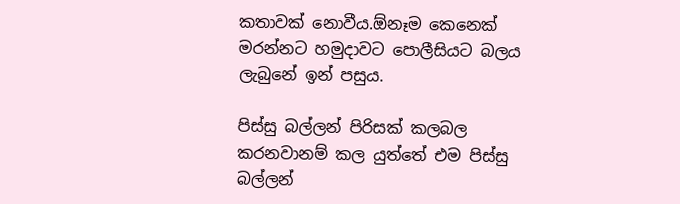කතාවක් නොවීය.ඕනෑම කෙනෙක් මරන්නට හමුදාවට පොලීසියට බලය ලැබුනේ ඉන් පසුය.

පිස්සු බල්ලන් පිරිසක් කලබල කරනවානම් කල යුත්තේ එම පිස්සු බල්ලන්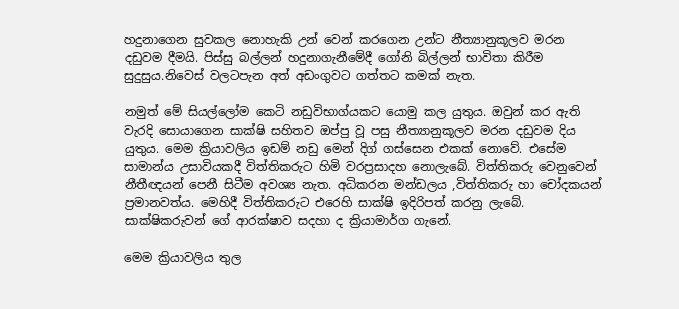හදුනාගෙන සුවකල නොහැකි උන් වෙන් කරගෙන උන්ට නීත්‍යානුකූලව මරන දඩුවම දීමයි. පිස්සු බල්ලන් හදුනාගැනීමේදී ගෝනි බිල්ලන් භාවිතා කිරීම සුදුසුය.නිවෙස් වලටපැන අත් අඩංගුවට ගත්තට කමක් නැත.

නමුත් මේ සියල්ලෝම කෙටි නඩුවිභාග්යකට යොමු කල යුතුය. ඔවුන් කර ඇති වැරදි සොයාගෙන සාක්ෂි සහිතව ඔප්පු වූ පසු නීත්‍යානුකූලව මරන දඩුවම දිය යුතුය. මෙම ක්‍රියාවලිය ඉඩම් නඩු මෙන් දිග් ගස්සෙන එකක් නොවේ. එසේම සාමාන්ය උසාවියකදී විත්තිකරුට හිමි වරප්‍රසාදහ නොලැබේ. විත්තිකරු වෙනුවෙන් නීතීඥයන් පෙනී සිටීම අවශ්‍ය නැත. අධිකරන මන්ඩලය ,විත්තිකරු හා චෝදකයන් ප්‍රමානවත්ය. මෙහිදී විත්තිකරුට එරෙහි සාක්ෂි ඉදිරිපත් කරනු ලැබේ. සාක්ෂිකරුවන් ගේ ආරක්ෂාව සදහා ද ක්‍රියාමාර්ග ගැනේ.

මෙම ක්‍රියාවලිය තුල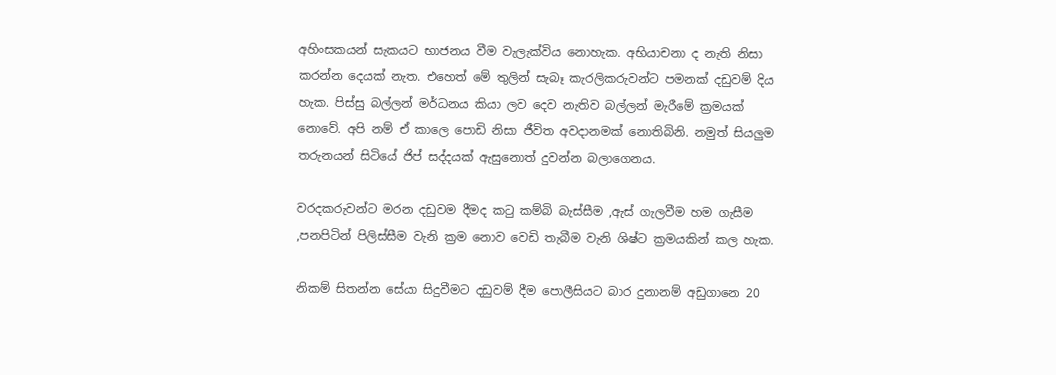අහිංසකයන් සැකයට භාජනය වීම වැලැක්විය නොහැක. අභියාචනා ද නැති නිසා කරන්න දෙයක් නැත. එහෙත් මේ තුලින් සැබෑ කැරලිකරුවන්ට පමනක් දඩුවම් දිය හැක. පිස්සු බල්ලන් මර්ධනය කියා ලව දෙව නැතිව බල්ලන් මැරීමේ ක්‍රමයක් නොවේ. අපි නම් ඒ කාලෙ පොඩි නිසා ජීවිත අවදානමක් නොතිබිනි. නමුත් සියලුම තරුනයන් සිටියේ ජිප් සද්දයක් ඇසුනොත් දුවන්න බලාගෙනය.

වරදකරුවන්ට මරන දඩුවම දීමද කටු කම්බි බැස්සීම ,ඇස් ගැලවීම හම ගැසීම ,පනපිටින් පිලිස්සීම වැනි ක්‍රම නොව වෙඩි තැබීම වැනි ශිෂ්ට ක්‍රමයකින් කල හැක.

නිකම් සිතන්න සේයා සිදුවීමට දඩුවම් දීම පොලීසියට බාර දුනානම් අඩුගානෙ 20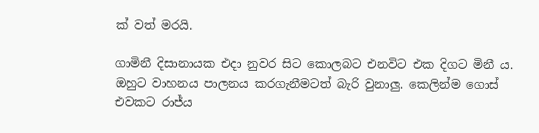ක් වත් මරයි.

ගාමිනී දිසානායක එදා නුවර සිට කොලබට එනවිට එක දිගට මිනී ය. ඔහුට වාහනය පාලනය කරගැනීමටත් බැරි වුනාලු. කෙලින්ම ගොස් එවකට රාජ්ය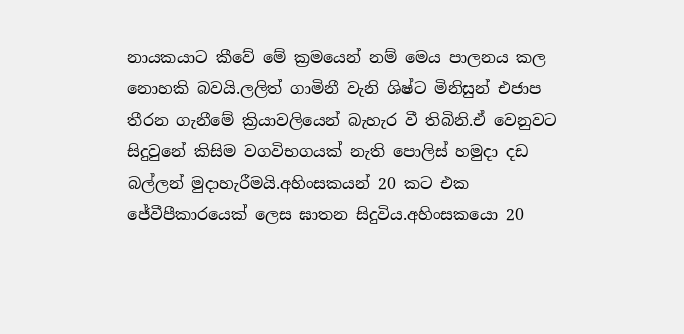නායකයාට කීවේ මේ ක්‍රමයෙන් නම් මෙය පාලනය කල නොහකි බවයි.ලලිත් ගාමිනී වැනි ශිෂ්ට මිනිසුන් එජාප තීරන ගැනීමේ ක්‍රියාවලියෙන් බැහැර වී තිබිනි.ඒ වෙනුවට සිදුවුනේ කිසිම වගවිභගයක් නැති පොලිස් හමුදා දඩ බල්ලන් මුදාහැරීමයි.අහිංසකයන් 20 කට එක ජේවීපීකාරයෙක් ලෙස ඝාතන සිදුවිය.අහිංසකයො 20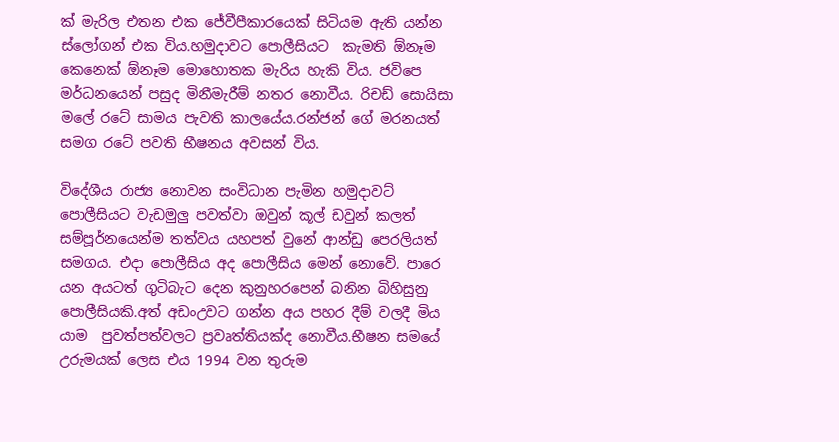ක් මැරිල එතන එක ජේවීපීකාරයෙක් සිටියම ඇති යන්න ස්ලෝගන් එක විය.හමුදාවට පොලීසියට  කැමති ඕනෑම කෙනෙක් ඕනෑම මොහොතක මැරිය හැකි විය. ජවිපෙ මර්ධනයෙන් පසුද මිනීමැරීම් නතර නොවීය. රිචඩ් සොයිසා මලේ රටේ සාමය පැවති කාලයේය.රන්ජන් ගේ මරනයත් සමග රටේ පවති භීෂනය අවසන් විය.

විදේශීය රාජ්‍ය නොවන සංවිධාන පැමින හමුදාවට් පොලීසියට වැඩමුලු පවත්වා ඔවුන් කූල් ඩවුන් කලත් සම්පූර්නයෙන්ම තත්වය යහපත් වුනේ ආන්ඩු පෙරලියත් සමගය. එදා පොලීසිය අද පොලීසිය මෙන් නොවේ. පාරෙ යන අයටත් ගුටිබැට දෙන කුනුහරපෙන් බනින බිහිසුනු පොලීසියකි.අත් අඩංඋවට ගන්න අය පහර දීම් වලදී මිය යාම  පුවත්පත්වලට ප්‍රවෘත්තියක්ද නොවීය.භීෂන සමයේ උරුමයක් ලෙස එය 1994 වන තුරුම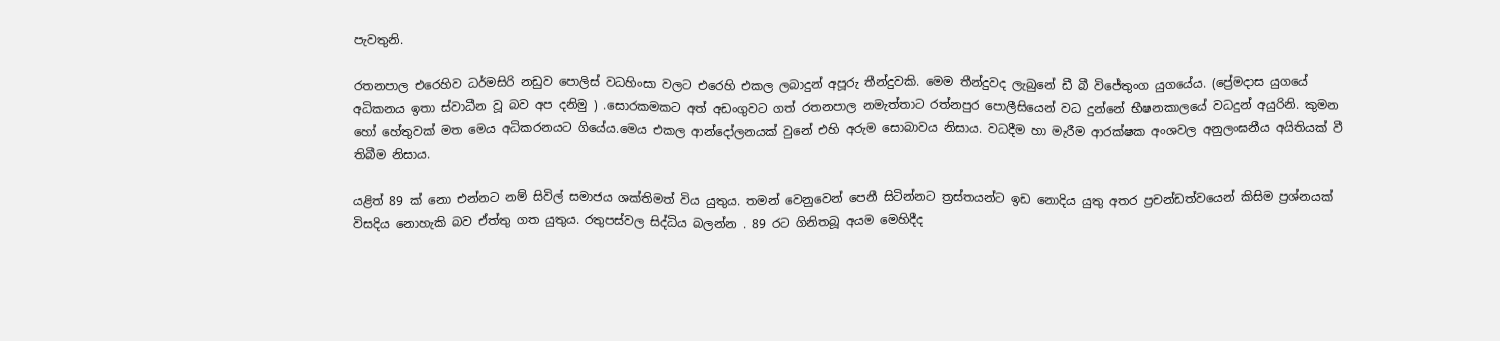පැවතුනි.

රතනපාල එරෙහිව ධර්මසිරි නඩුව පොලිස් වධහිංසා වලට එරෙහි එකල ලබාදුන් අපූරු තීන්දුවකි. මෙම තීන්දුවද ලැබුනේ ඩී බී විජේතුංග යුගයේය. (ප්‍රේමදාස යුගයේ අධිකනය ඉතා ස්වාධීන වූ බව අප දනිමු ) .සොරකමකට අත් අඩංගුවට ගත් රතනපාල නමැත්තාට රත්නපුර පොලීසියෙන් වධ දුන්නේ භීෂනකාලයේ වධදුන් අයුරිනි. කුමන හෝ හේතුවක් මත මෙය අධිකරනයට ගියේය.මෙය එකල ආන්දෝලනයක් වුනේ එහි අරුම සොබාවය නිසාය. වධදීම හා මැරීම ආරක්ෂක අංශවල අනුලංඝනීය අයිතියක් වී තිබීම නිසාය.

යළිත් 89 ක් නො එන්නට නම් සිවිල් සමාජය ශක්තිමත් විය යුතුය. තමන් වෙනුවෙන් පෙනී සිටින්නට ත්‍රස්තයන්ට ඉඩ නොදිය යුතු අතර ප්‍රචන්ඩත්වයෙන් කිසිම ප්‍රශ්නයක් විසදිය නොහැකි බව ඒත්තු ගත යුතුය. රතුපස්වල සිද්ධිය බලන්න . 89 රට ගිනිතබූ අයම මෙහිදීද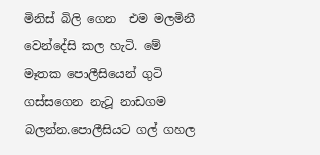මිනිස් බිලි ගෙන  එම මලමිනී වෙන්දේසි කල හැටි. මේ මෑතක පොලීසියෙන් ගුටි ගස්සගෙන නැටූ නාඩගම බලන්න.පොලීසියට ගල් ගහල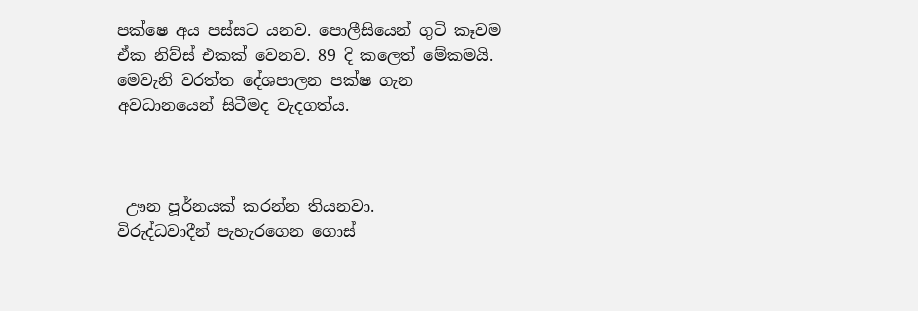පක්ෂෙ අය පස්සට යනව. පොලීසියෙන් ගුටි කෑවම ඒක නිව්ස් එකක් වෙනව. 89 දි කලෙත් මේකමයි. මෙවැනි වරත්ත දේශපාලන පක්ෂ ගැන අවධානයෙන් සිටීමද වැදගත්ය.



 ඌන පූර්නයක් කරන්න තියනවා.
විරුද්ධවාදීන් පැහැරගෙන ගොස්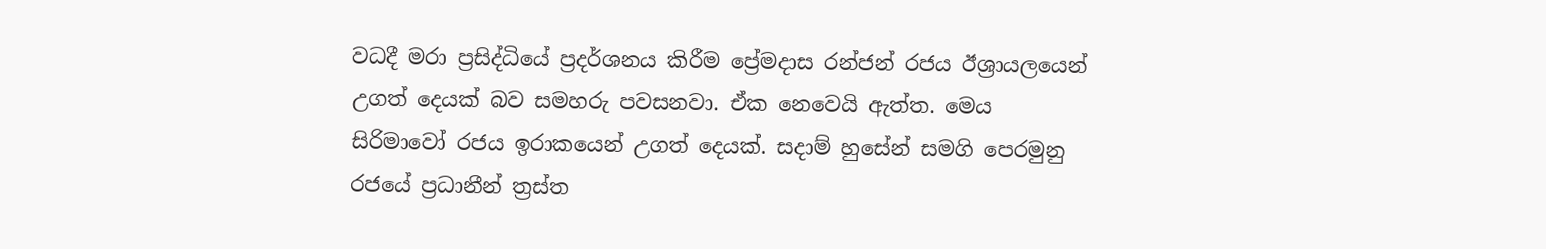වධදී මරා ප්‍රසිද්ධියේ ප්‍රදර්ශනය කිරීම ප්‍රේමදාස රන්ජන් රජය ඊශ්‍රායලයෙන් උගත් දෙයක් බව සමහරු පවසනවා. ඒක නෙවෙයි ඇත්ත. මෙය  සිරිමාවෝ රජය ඉරාකයෙන් උගත් දෙයක්. සදාම් හුසේන් සමගි පෙරමුනු රජයේ ප්‍රධානීන් ත්‍රස්ත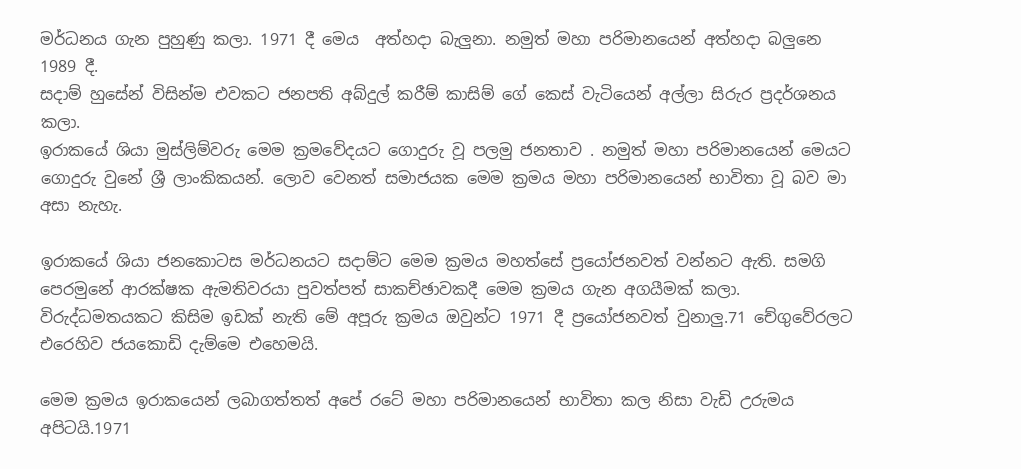මර්ධනය ගැන පුහුණු කලා. 1971 දී මෙය  අත්හදා බැලුනා. නමුත් මහා පරිමානයෙන් අත්හදා බලුනෙ 1989 දී.
සදාම් හුසේන් විසින්ම එවකට ජනපති අබ්දුල් කරීම් කාසිම් ගේ කෙස් වැටියෙන් අල්ලා සිරුර ප්‍රදර්ශනය කලා.
ඉරාකයේ ශියා මුස්ලිම්වරු මෙම ක්‍රමවේදයට ගොදුරු වූ පලමු ජනතාව . නමුත් මහා පරිමානයෙන් මෙයට ගොදුරු වුනේ ශ්‍රී ලාංකිකයන්. ලොව වෙනත් සමාජයක මෙම ක්‍රමය මහා පරිමානයෙන් භාවිතා වූ බව මා අසා නැහැ.

ඉරාකයේ ශියා ජනකොටස මර්ධනයට සදාම්ට මෙම ක්‍රමය මහත්සේ ප්‍රයෝජනවත් වන්නට ඇති. සමගි පෙරමුනේ ආරක්ෂක ඇමතිවරයා පුවත්පත් සාකච්ඡාවකදී මෙම ක්‍රමය ගැන අගයීමක් කලා. විරුද්ධමතයකට කිසිම ඉඩක් නැති මේ අපූරු ක්‍රමය ඔවුන්ට 1971 දී ප්‍රයෝජනවත් වුනාලු.71 චේගුවේරලට එරෙහිව ජයකොඩි දැම්මෙ එහෙමයි.

මෙම ක්‍රමය ඉරාකයෙන් ලබාගත්තත් අපේ රටේ මහා පරිමානයෙන් භාවිතා කල නිසා වැඩි උරුමය අපිටයි.1971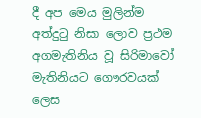දී අප මෙය මුලින්ම අත්දුටු නිසා ලොව ප්‍රථම අගමැතිනිය වූ සිරිමාවෝ මැතිනියට ගෞරවයක් ලෙස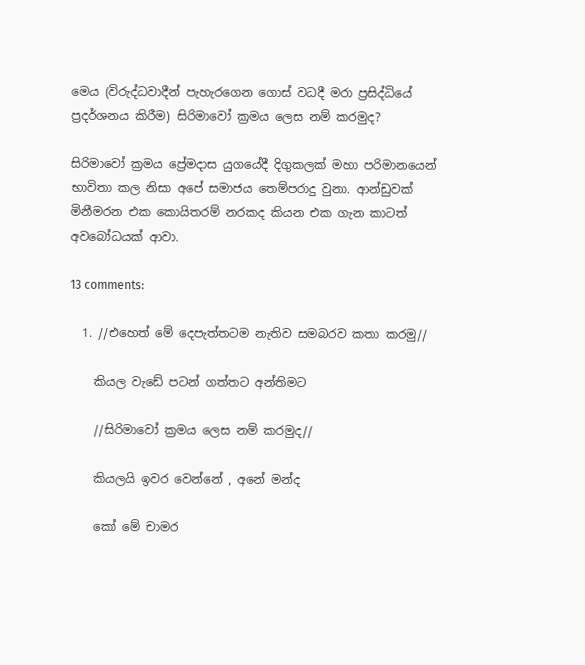මෙය (විරුද්ධවාදීන් පැහැරගෙන ගොස් වධදී මරා ප්‍රසිද්ධියේ ප්‍රදර්ශනය කිරීම) සිරිමාවෝ ක්‍රමය ලෙස නම් කරමුද?

සිරිමාවෝ ක්‍රමය ප්‍රේමදාස යුගයේදී දිගුකලක් මහා පරිමානයෙන් භාවිතා කල නිසා අපේ සමාජය තෙම්පරාදු වුනා. ආන්ඩුවක් මිනීමරන එක කොයිතරම් නරකද කියන එක ගැන කාටත් අවබෝධයක් ආවා.

13 comments:

  1. //එහෙත් මේ දෙපැත්තටම නැතිව සමබරව කතා කරමු//

    කියල වැඩේ පටන් ගත්තට අන්තිමට

    //සිරිමාවෝ ක්‍රමය ලෙස නම් කරමුද//

    කියලයි ඉවර වෙන්නේ , අනේ මන්ද

    කෝ මේ චාමර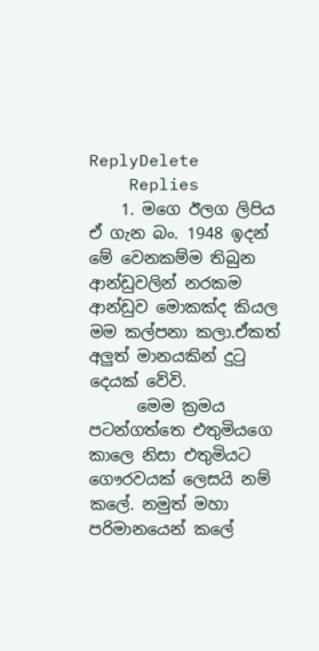ReplyDelete
    Replies
    1. මගෙ ඊලග ලිපිය ඒ ගැන බං. 1948 ඉදන් මේ වෙනකම්ම තිබුන ආන්ඩුවලින් නරකම ආන්ඩුව මොකක්ද කියල මම කල්පනා කලා.ඒකත් අලුත් මානයකින් දුටු දෙයක් වේවි.
      මෙම ක්‍රමය පටන්ගත්තෙ එතුමියගෙ කාලෙ නිසා එතුමියට ගෞරවයක් ලෙසයි නම් කලේ. නමුත් මහා පරිමානයෙන් කලේ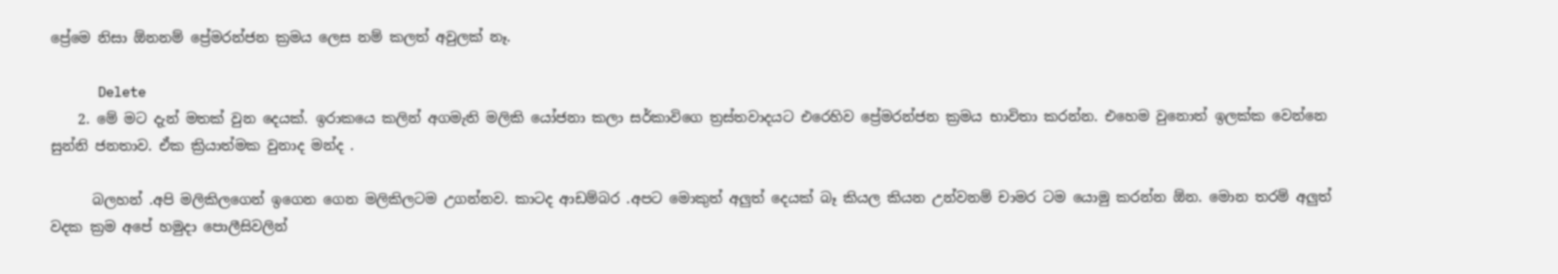ප්‍රේමෙ නිසා ඕනනම් ප්‍රේමරන්ජන ක්‍රමය ලෙස නම් කලත් අවුලක් නෑ.

      Delete
    2. මේ මට දැන් මතක් වුන දෙයක්. ඉරාකයෙ කලින් අගමැති මලිකි යෝජනා කලා සර්කාවිගෙ ත්‍රස්තවාදයට එරෙහිව ප්‍රේමරන්ජන ක්‍රමය භාවිතා කරන්න. එහෙම වුනොත් ඉලක්ක වෙන්නෙ සුන්නි ජනතාව. ඒක ක්‍රියාත්මක වුනාද මන්ද .

      බලහන් .අපි මලිකිලගෙන් ඉගෙන ගෙන මලිකිලටම උගන්නව. කාටද ආඩම්බර .අපට මොකුත් අලුත් දෙයක් බෑ කියල කියන උන්වනම් චාමර ටම යොමු කරන්න ඕන. මොන තරම් අලුත් වදක ක්‍රම අපේ හමුදා පොලීසිවලින්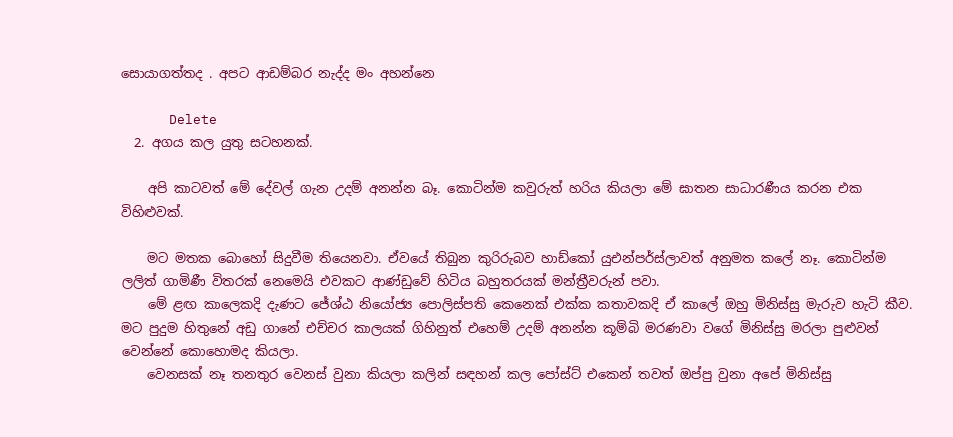සොයාගත්තද . අපට ආඩම්බර නැද්ද මං අහන්නෙ

      Delete
  2. අගය කල යුතු සටහනක්.

    අපි කාටවත් මේ දේවල් ගැන උදම් අනන්න බෑ. කොටින්ම කවුරුත් හරිය කියලා මේ ඝාතන සාධාරණීය කරන එක විහිළුවක්.

    මට මතක බොහෝ සිදුවීම තියෙනවා. ඒවයේ තිබුන කුරිරුබව හාඩ්කෝ යුඑන්පර්ස්ලාවත් අනුමත කලේ නෑ. කොටින්ම ලලිත් ගාමිණී විතරක් නෙමෙයි එවකට ආණ්ඩුවේ හිටිය බහුතරයක් මන්ත්‍රීවරුන් පවා.
    මේ ළඟ කාලෙකදි දැණට ජේශ්ඨ නි‍යෝජ්‍ය පොලිස්පති කෙනෙක් එක්ක කතාවකදි ඒ කාලේ ඔහු මිනිස්සු මැරුව හැටි කීව. මට පුදුම හිතුනේ අඩු ගානේ එච්චර කාලයක් ගිහිනුත් එහෙම් උදම් අනන්න කූම්බි මරණවා වගේ මිනිස්සු මරලා පුළුවන් වෙන්නේ කොහොමද කියලා.
    වෙනසක් නෑ තනතුර වෙනස් වුනා කියලා කලින් සඳහන් කල පෝස්ට් එකෙන් තවත් ඔප්පු වුනා අපේ මිනිස්සු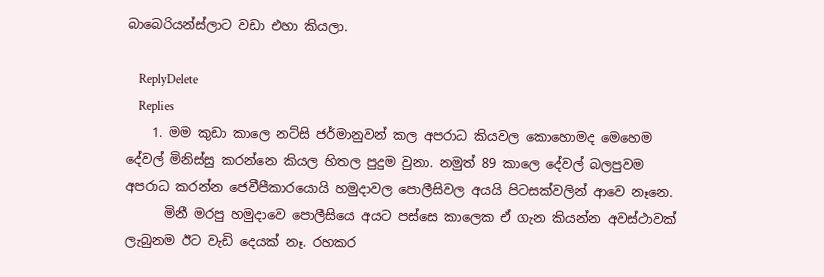බාබෙරියන්ස්ලාට වඩා එහා කියලා.

    ReplyDelete
    Replies
    1. මම කුඩා කාලෙ නට්සි ජර්මානුවන් කල අපරාධ කියවල කොහොමද මෙහෙම දේවල් මිනිස්සු කරන්නෙ කියල හිතල පුදුම වුනා. නමුත් 89 කාලෙ දේවල් බලපුවම අපරාධ කරන්න ජෙවීපීකාරයොයි හමුදාවල පොලීසිවල අයයි පිටසක්වලින් ආවෙ නෑනෙ.
      මිනී මරපු හමුදාවෙ පොලීසියෙ අයට පස්සෙ කාලෙක ඒ ගැන කියන්න අවස්ථාවක් ලැබුනම ඊට වැඩි දෙයක් නෑ. රහකර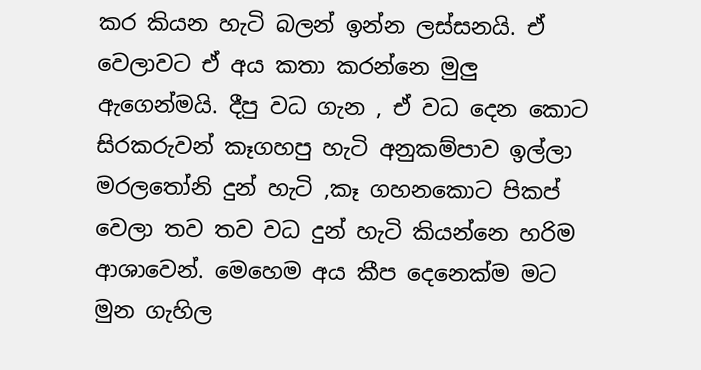කර කියන හැටි බලන් ඉන්න ලස්සනයි. ඒ වෙලාවට ඒ අය කතා කරන්නෙ මුලු ඇගෙන්මයි. දීපු වධ ගැන , ඒ වධ දෙන කොට සිරකරුවන් කෑගහපු හැටි අනුකම්පාව ඉල්ලා මරලතෝනි දුන් හැටි ,කෑ ගහනකොට පිකප් වෙලා තව තව වධ දුන් හැටි කියන්නෙ හරිම ආශාවෙන්. මෙහෙම අය කීප දෙනෙක්ම මට මුන ගැහිල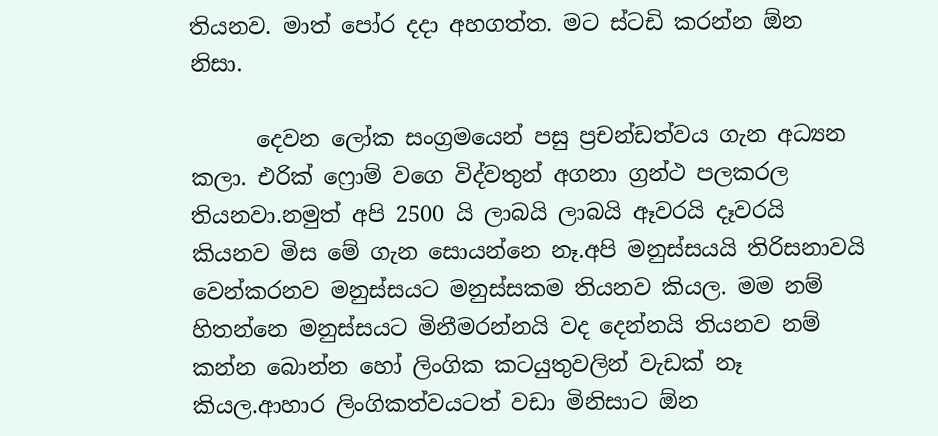තියනව. මාත් පෝර දදා අහගත්ත. මට ස්ටඩි කරන්න ඕන නිසා.

      දෙවන ලෝක සංග්‍රමයෙන් පසු ප්‍රචන්ඩත්වය ගැන අධ්‍යන කලා. එරික් ෆ්‍රොම් වගෙ විද්වතුන් අගනා ග්‍රන්ථ පලකරල තියනවා.නමුත් අපි 2500 යි ලාබයි ලාබයි ඈවරයි දෑවරයි කියනව මිස මේ ගැන සොයන්නෙ නෑ.අපි මනුස්සයයි තිරිසනාවයි වෙන්කරනව මනුස්සයට මනුස්සකම තියනව කියල. මම නම් හිතන්නෙ මනුස්සයට මිනීමරන්නයි වද දෙන්නයි තියනව නම් කන්න බොන්න හෝ ලිංගික කටයුතුවලින් වැඩක් නෑ කියල.ආහාර ලිංගිකත්වයටත් වඩා මිනිසාට ඕන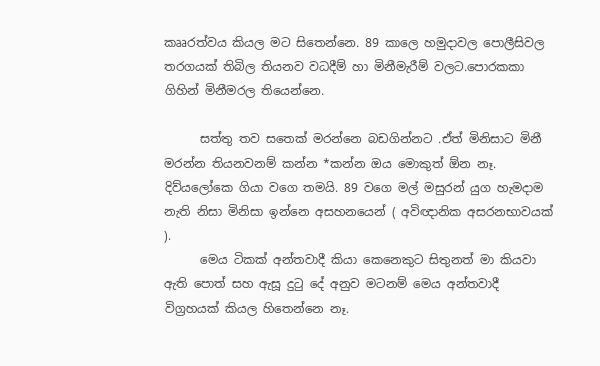කෲරත්වය කියල මට සිතෙන්නෙ. 89 කාලෙ හමුදාවල පොලීසිවල තරගයක් තිබිල තියනව වධදීම් හා මිනීමැරීම් වලට.පොරකකා ගිහින් මිනීමරල තියෙන්නෙ.

      සත්තු තව සතෙක් මරන්නෙ බඩගින්නට .ඒත් මිනිසාට මිනී මරන්න තියනවනම් කන්න *කන්න ඔය මොකුත් ඕන නෑ. දිව්යලෝකෙ ගියා වගෙ තමයි. 89 වගෙ මල් මසුරන් යුග හැමදාම නැති නිසා මිනිසා ඉන්නෙ අසහනයෙන් ( අවිඥානික අසරනභාවයක් ).
      මෙය ටිකක් අන්තවාදී කියා කෙනෙකුට සිතුනත් මා කියවා ඇති පොත් සහ ඇසූ දුටු දේ අනුව මටනම් මෙය අන්තවාදී විග්‍රහයක් කියල හිතෙන්නෙ නෑ.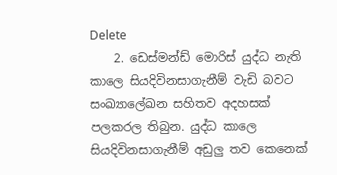Delete
    2. ඩෙස්මන්ඩ් මොරිස් යුද්ධ නැති කාලෙ සියදිවිනසාගැනීම් වැඩි බවට සංඛ්‍යාලේඛන සහිතව අදහසක් පලකරල තිබුන. යුද්ධ කාලෙ සියදිවිනසාගැනීම් අඩුලු තව කෙනෙක්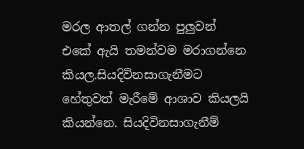මරල ආතල් ගන්න පුලුවන් එකේ ඇයි තමන්වම මරාගන්නෙ කියල.සියදිවිනසාගැනීමට හේතුවත් මැරීමේ ආශාව කියලයි කියන්නෙ. සියදිවිනසාගැනීම්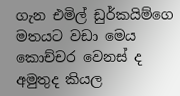ගැන එමිල් ඩුර්කයිම්ගෙ මතයට වඩා මෙය කොච්චර වෙනස් ද අමුතුද කියල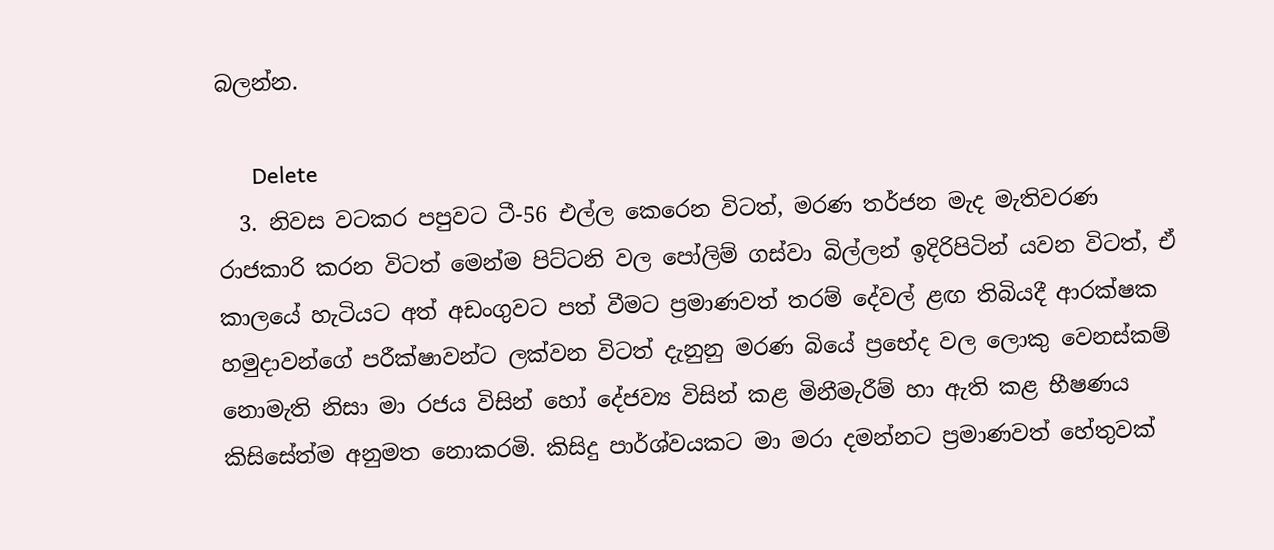බලන්න.

      Delete
  3. නිවස වටකර පපුවට ටී-56 එල්ල කෙරෙන විටත්, මරණ තර්ජන මැද මැතිවරණ රාජකාරි කරන විටත් මෙන්ම පිට්ටනි වල පෝලිම් ගස්වා බිල්ලන් ඉදිරිපිටින් යවන විටත්, ඒ කාලයේ හැටියට අත් අඩංගුවට පත් වීමට ප්‍රමාණවත් තරම් දේවල් ළඟ තිබියදී ආරක්ෂක හමුදාවන්ගේ පරීක්ෂාවන්ට ලක්වන විටත් දැනුනු මරණ බියේ ප්‍රභේද වල ලොකු වෙනස්කම් නොමැති නිසා මා රජය විසින් හෝ දේජව්‍ය විසින් කළ මිනීමැරීම් හා ඇති කළ භීෂණය කිසිසේත්ම අනුමත නොකරමි. කිසිදු පාර්ශ්වයකට මා මරා දමන්නට ප්‍රමාණවත් හේතුවක්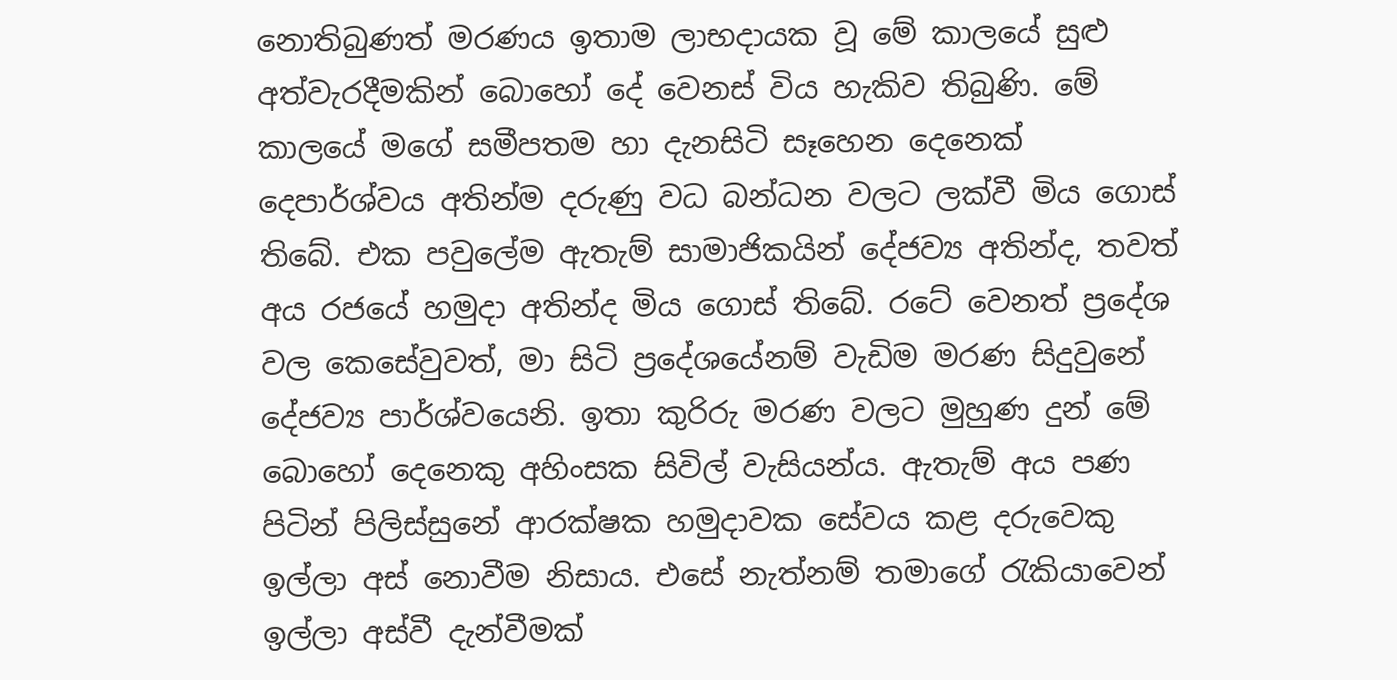නොතිබුණත් මරණය ඉතාම ලාභදායක වූ මේ කාලයේ සුළු අත්වැරදීමකින් බොහෝ දේ වෙනස් විය හැකිව තිබුණි. මේ කාලයේ මගේ සමීපතම හා දැනසිටි සෑහෙන දෙනෙක් දෙපාර්ශ්වය අතින්ම දරුණු වධ බන්ධන වලට ලක්වී මිය ගොස් තිබේ. එක පවුලේම ඇතැම් සාමාජිකයින් දේජව්‍ය අතින්ද, තවත් අය රජයේ හමුදා අතින්ද මිය ගොස් තිබේ. රටේ වෙනත් ප්‍රදේශ වල කෙසේවුවත්, මා සිටි ප්‍රදේශයේනම් වැඩිම මරණ සිදුවුනේ දේජව්‍ය පාර්ශ්වයෙනි. ඉතා කුරිරු මරණ වලට මුහුණ දුන් මේ බොහෝ දෙනෙකු අහිංසක සිවිල් වැසියන්ය. ඇතැම් අය පණ පිටින් පිලිස්සුනේ ආරක්ෂක හමුදාවක සේවය කළ දරුවෙකු ඉල්ලා අස් නොවීම නිසාය. එසේ නැත්නම් තමාගේ රැකියාවෙන් ඉල්ලා අස්වී දැන්වීමක්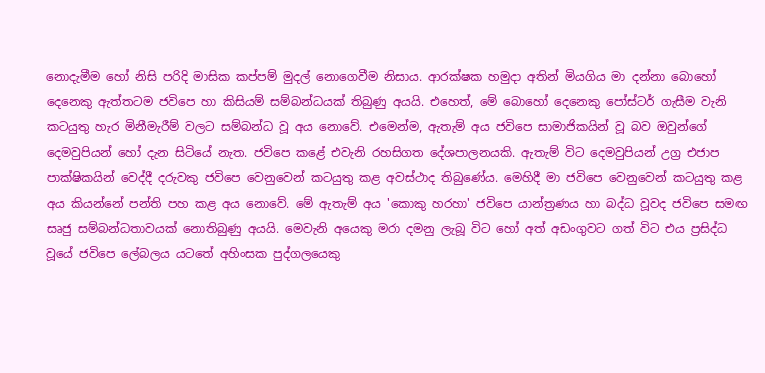නොදැමීම හෝ නිසි පරිදි මාසික කප්පම් මුදල් නොගෙවීම නිසාය. ආරක්ෂක හමුදා අතින් මියගිය මා දන්නා බොහෝ දෙනෙකු ඇත්තටම ජවිපෙ හා කිසියම් සම්බන්ධයක් තිබුණු අයයි. එහෙත්, මේ බොහෝ දෙනෙකු පෝස්ටර් ගැසීම වැනි කටයුතු හැර මිනීමැරීම් වලට සම්බන්ධ වූ අය නොවේ. එමෙන්ම, ඇතැම් අය ජවිපෙ සාමාජිකයින් වූ බව ඔවුන්ගේ දෙමවුපියන් හෝ දැන සිටියේ නැත. ජවිපෙ කළේ එවැනි රහසිගත දේශපාලනයකි. ඇතැම් විට දෙමවුපියන් උග්‍ර එජාප පාක්ෂිකයින් වෙද්දී දරුවකු ජවිපෙ වෙනුවෙන් කටයුතු කළ අවස්ථාද තිබුණේය. මෙහිදී මා ජවිපෙ වෙනුවෙන් කටයුතු කළ අය කියන්නේ පන්ති පහ කළ අය නොවේ. මේ ඇතැම් අය 'කොකු හරහා' ජවිපෙ යාන්ත්‍රණය හා බද්ධ වූවද ජවිපෙ සමඟ සෘජු සම්බන්ධතාවයක් නොතිබුණු අයයි. මෙවැනි අයෙකු මරා දමනු ලැබූ විට හෝ අත් අඩංගුවට ගත් විට එය ප්‍රසිද්ධ වූයේ ජවිපෙ ලේබලය යටතේ අහිංසක පුද්ගලයෙකු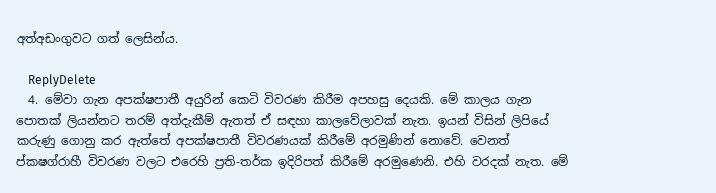අත්අඩංගුවට ගත් ලෙසින්ය.

    ReplyDelete
  4. මේවා ගැන අපක්ෂපාතී අයුරින් කෙටි විවරණ කිරීම අපහසු දෙයකි. මේ කාලය ගැන පොතක් ලියන්නට තරම් අත්දැකීම් ඇතත් ඒ සඳහා කාලවේලාවක් නැත. ඉයන් විසින් ලිපියේ කරුණු ගොනු කර ඇත්තේ අපක්ෂපාතී විවරණයක් කිරීමේ අරමුණින් නොවේ. වෙනත් ප්කෂග්රාහී විවරණ වලට එරෙහි ප්‍රති-තර්ක ඉදිරිපත් කිරීමේ අරමුණෙනි. එහි වරදක් නැත. මේ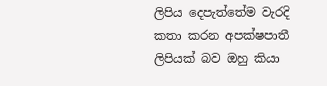ලිපිය දෙපැත්තේම වැරදි කතා කරන අපක්ෂපාතී ලිපියක් බව ඔහු කියා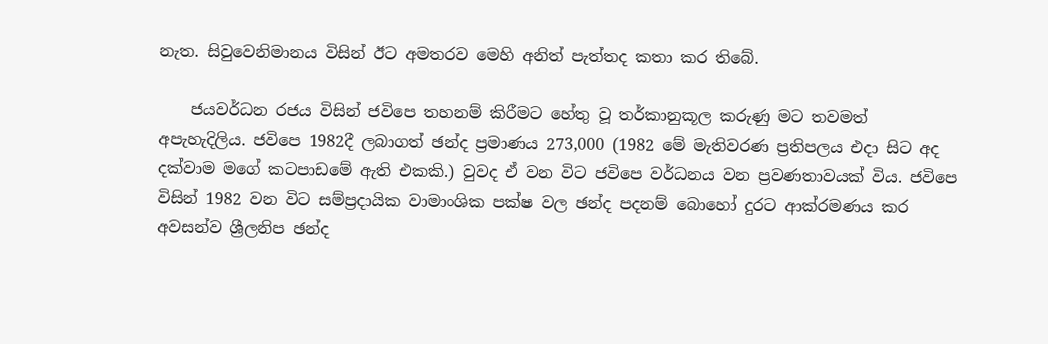නැත. සිවුවෙනිමානය විසින් ඊට අමතරව මෙහි අනිත් පැත්තද කතා කර තිබේ.

    ජයවර්ධන රජය විසින් ජවිපෙ තහනම් කිරීමට හේතු වූ තර්කානුකූල කරුණු මට තවමත් අපැහැදිලිය. ජවිපෙ 1982දී ලබාගත් ඡන්ද ප්‍රමාණය 273,000 (1982 මේ මැතිවරණ ප්‍රතිපලය එදා සිට අද දක්වාම මගේ කටපාඩමේ ඇති එකකි.) වුවද ඒ වන විට ජවිපෙ වර්ධනය වන ප්‍රවණතාවයක් විය. ජවිපෙ විසින් 1982 වන විට සම්ප්‍රදායික වාමාංශික පක්ෂ වල ඡන්ද පදනම් බොහෝ දුරට ආක්රමණය කර අවසන්ව ශ්‍රීලනිප ඡන්ද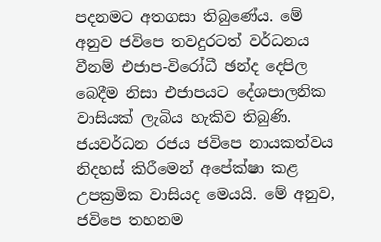පදනමට අතගසා තිබුණේය. මේ අනුව ජවිපෙ තවදුරටත් වර්ධනය වීනම් එජාප-විරෝධී ඡන්ද දෙපිල බෙදීම නිසා එජාපයට දේශපාලනික වාසියක් ලැබිය හැකිව තිබුණි. ජයවර්ධන රජය ජවිපෙ නායකත්වය නිදහස් කිරීමෙන් අපේක්ෂා කළ උපක්‍රමික වාසියද මෙයයි. මේ අනුව, ජවිපෙ තහනම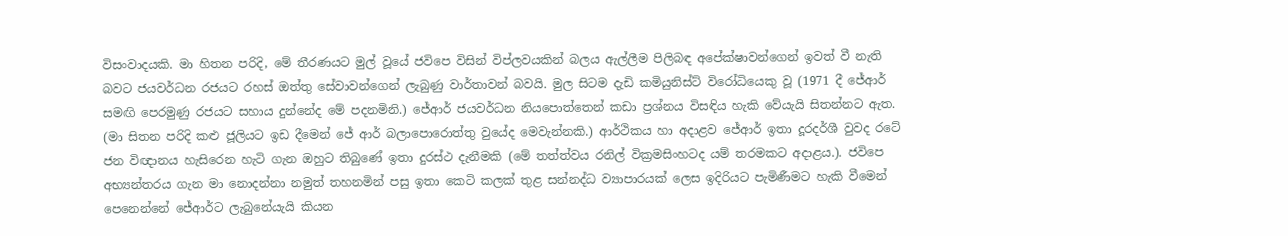විසංවාදයකි. මා හිතන පරිදි, මේ තීරණයට මුල් වූයේ ජවිපෙ විසින් විප්ලවයකින් බලය ඇල්ලීම පිලිබඳ අපේක්ෂාවන්ගෙන් ඉවත් වී නැති බවට ජයවර්ධන රජයට රහස් ඔත්තු සේවාවන්ගෙන් ලැබුණු වාර්තාවන් බවයි. මුල සිටම දැඩි කමියුනිස්ට් විරෝධියෙකු වූ (1971 දී ජේආර් සමඟි පෙරමුණු රජයට සහාය දුන්නේද මේ පදනමිනි.) ජේආර් ජයවර්ධන නියපොත්තෙන් කඩා ප්‍රශ්නය විසඳිය හැකි වේයැයි සිතන්නට ඇත. (මා සිතන පරිදි කළු ජූලියට ඉඩ දීමෙන් ජේ ආර් බලාපොරොත්තු වුයේද මෙවැන්නකි.) ආර්ථිකය හා අදාළව ජේආර් ඉතා දූරදර්ශී වුවද රටේ ජන විඥානය හැසිරෙන හැටි ගැන ඔහුට තිබුණේ ඉතා දුරස්ථ දැනීමකි (මේ තත්ත්වය රනිල් වික්‍රමසිංහටද යම් තරමකට අදාළය.). ජවිපෙ අභ්‍යන්තරය ගැන මා නොදන්නා නමුත් තහනමින් පසු ඉතා කෙටි කලක් තුළ සන්නද්ධ ව්‍යාපාරයක් ලෙස ඉදිරියට පැමිණීමට හැකි වීමෙන් පෙනෙන්නේ ජේආර්ට ලැබුනේයැයි කියන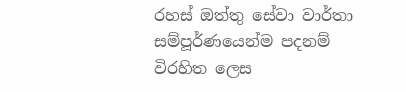රහස් ඔත්තු සේවා වාර්තා සම්පූර්ණයෙන්ම පදනම් විරහිත ලෙස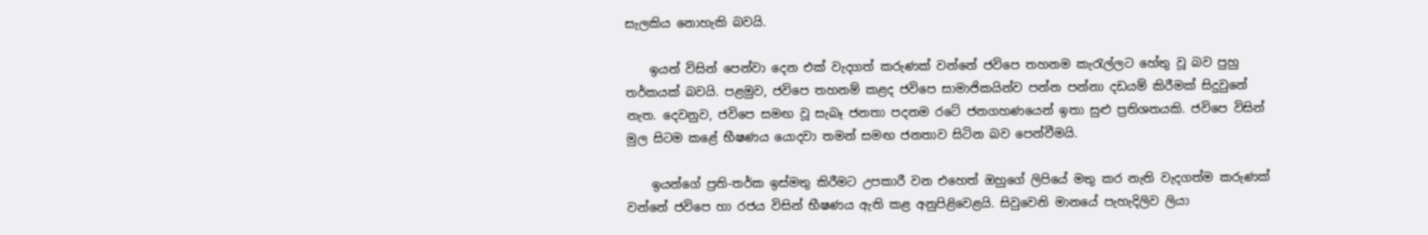සැලකිය නොහැකි බවයි.

    ඉයන් විසින් පෙන්වා දෙන එක් වැදගත් කරුණක් වන්නේ ජවිපෙ තහනම කැරැල්ලට හේතු වූ බව පුහු තර්කයක් බවයි. පළමුව, ජවිපෙ තහනම් කළද ජවිපෙ සාමාජිකයින්ව පන්න පන්නා දඩයම් කිරීමක් සිදුවුනේ නැත. දෙවනුව, ජවිපෙ සමඟ වූ සැබෑ ජනතා පදනම රටේ ජනගහණයෙන් ඉතා සුළු ප්‍රතිශතයකි. ජවිපෙ විසින් මුල සිටම කළේ භීෂණය යොදවා තමන් සමඟ ජනතාව සිටින බව පෙන්වීමයි.

    ඉයන්ගේ ප්‍රති-තර්ක ඉස්මතු කිරීමට උපකාරී වන එහෙත් ඔහුගේ ලිපියේ මතු කර නැති වැදගත්ම කරුණක් වන්නේ ජවිපෙ හා රජය විසින් භීෂණය ඇති කළ අනුපිළිවෙළයි. සිවුවෙනි මානයේ පැහැදිලිව ලියා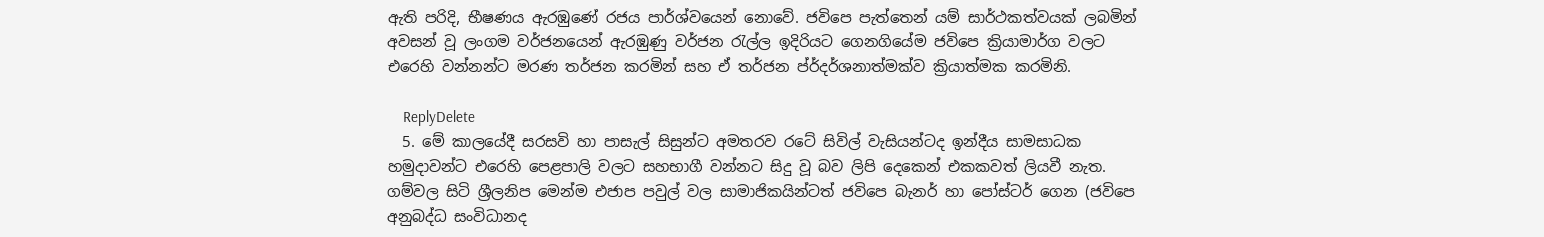ඇති පරිදි, භීෂණය ඇරඹුණේ රජය පාර්ශ්වයෙන් නොවේ. ජවිපෙ පැත්තෙන් යම් සාර්ථකත්වයක් ලබමින් අවසන් වූ ලංගම වර්ජනයෙන් ඇරඹුණු වර්ජන රැල්ල ඉදිරියට ගෙනගියේම ජවිපෙ ක්‍රියාමාර්ග වලට එරෙහි වන්නන්ට මරණ තර්ජන කරමින් සහ ඒ තර්ජන ප්ර්දර්ශනාත්මක්ව ක්‍රියාත්මක කරමිනි.

    ReplyDelete
  5. මේ කාලයේදී සරසවි හා පාසැල් සිසුන්ට අමතරව රටේ සිවිල් වැසියන්ටද ඉන්දීය සාමසාධක හමුදාවන්ට එරෙහි පෙළපාලි වලට සහභාගී වන්නට සිදු වූ බව ලිපි දෙකෙන් එකකවත් ලියවී නැත. ගම්වල සිටි ශ්‍රීලනිප මෙන්ම එජාප පවුල් වල සාමාජිකයින්ටත් ජවිපෙ බැනර් හා පෝස්ටර් ගෙන (ජවිපෙ අනුබද්ධ සංවිධානද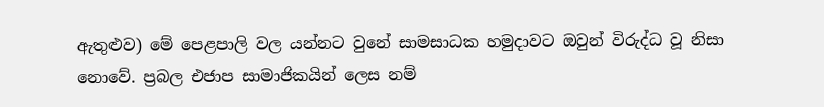ඇතුළුව) මේ පෙළපාලි වල යන්නට වුනේ සාමසාධක හමුදාවට ඔවුන් විරුද්ධ වූ නිසා නොවේ. ප්‍රබල එජාප සාමාජිකයින් ලෙස නම්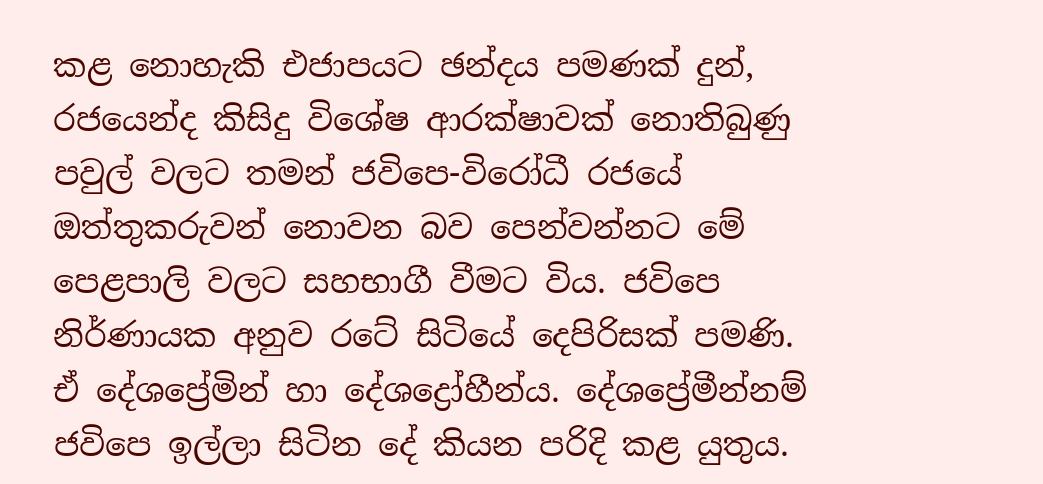කළ නොහැකි එජාපයට ඡන්දය පමණක් දුන්, රජයෙන්ද කිසිදු විශේෂ ආරක්ෂාවක් නොතිබුණු පවුල් වලට තමන් ජවිපෙ-විරෝධී රජයේ ඔත්තුකරුවන් නොවන බව පෙන්වන්නට මේ පෙළපාලි වලට සහභාගී වීමට විය. ජවිපෙ නිර්ණායක අනුව රටේ සිටියේ දෙපිරිසක් පමණි. ඒ දේශප්‍රේමින් හා දේශද්‍රෝහීන්ය. දේශප්‍රේමීන්නම් ජවිපෙ ඉල්ලා සිටින දේ කියන පරිදි කළ යුතුය.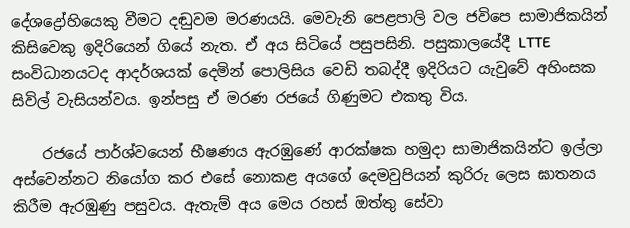දේශද්‍රෝහියෙකු වීමට දඬුවම මරණයයි. මෙවැනි පෙළපාලි වල ජවිපෙ සාමාජිකයින් කිසිවෙකු ඉදිරියෙන් ගියේ නැත. ඒ අය සිටියේ පසුපසිනි. පසුකාලයේදී LTTE සංවිධානයටද ආදර්ශයක් දෙමින් පොලිසිය වෙඩි තබද්දී ඉදිරියට යැවුවේ අහිංසක සිවිල් වැසියන්වය. ඉන්පසු ඒ මරණ රජයේ ගිණුමට එකතු විය.

    රජයේ පාර්ශ්වයෙන් භීෂණය ඇරඹුණේ ආරක්ෂක හමුදා සාමාජිකයින්ට ඉල්ලා අස්වෙන්නට නියෝග කර එසේ නොකළ අයගේ දෙමවුපියන් කුරිරු ලෙස ඝාතනය කිරීම ඇරඹුණු පසුවය. ඇතැම් අය මෙය රහස් ඔත්තු සේවා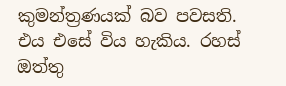කුමන්ත්‍රණයක් බව පවසති. එය එසේ විය හැකිය. රහස් ඔත්තු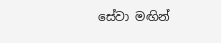සේවා මඟින්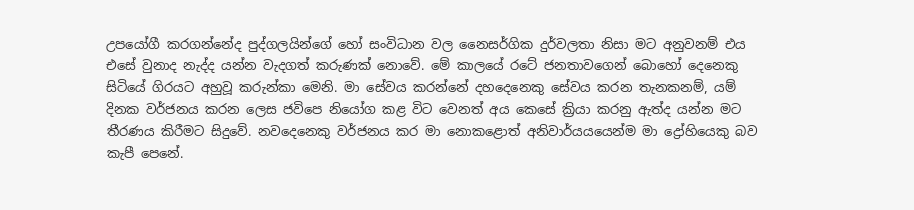උපයෝගී කරගන්නේද පුද්ගලයින්ගේ හෝ සංවිධාන වල නෛසර්ගික දුර්වලතා නිසා මට අනුවනම් එය එසේ වුනාද නැද්ද යන්න වැදගත් කරුණක් නොවේ. මේ කාලයේ රටේ ජනතාවගෙන් බොහෝ දෙනෙකු සිටියේ ගිරයට අහුවූ කරුන්කා මෙනි. මා සේවය කරන්නේ දහදෙනෙකු සේවය කරන තැනකනම්, යම් දිනක වර්ජනය කරන ලෙස ජවිපෙ නියෝග කළ විට වෙනත් අය කෙසේ ක්‍රියා කරනු ඇත්ද යන්න මට තීරණය කිරීමට සිදුවේ. නවදෙනෙකු වර්ජනය කර මා නොකළොත් අනිවාර්යයයෙන්ම මා ද්‍රෝහියෙකු බව කැපී පෙනේ.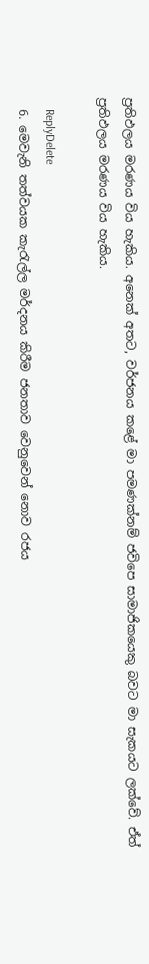ප්‍රතිඵලය මරණය විය හැකිය. අනෙක් අතට, වර්ජනය කළේ මා පමණක්නම් ජවිපෙ සාමාජිකයෙකු බවට මා සැකයට ලක්වේ. ඒත් ප්‍රතිඵලය මරණය විය හැකිය.

    ReplyDelete
  6. මෙවැනි තත්වයක කැරැල්ල මර්දනය කිරීම ජනතාව වෙනුවෙන් නොව රජය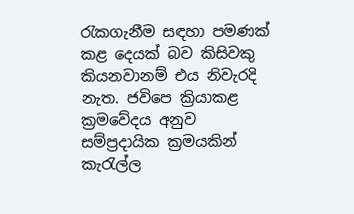රැකගැනීම සඳහා පමණක් කළ දෙයක් බව කිසිවකු කියනවානම් එය නිවැරදි නැත. ජවිපෙ ක්‍රියාකළ ක්‍රමවේදය අනුව සම්ප්‍රදායික ක්‍රමයකින් කැරැල්ල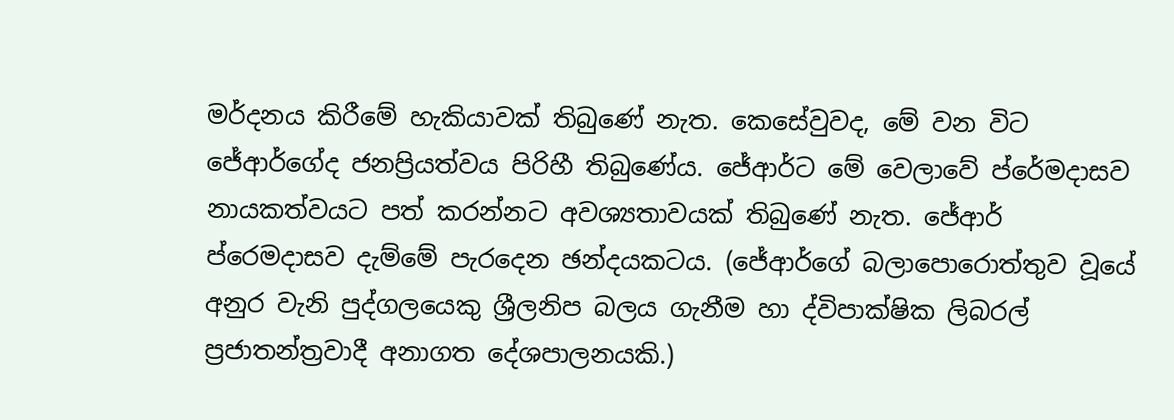මර්දනය කිරීමේ හැකියාවක් තිබුණේ නැත. කෙසේවුවද, මේ වන විට ජේආර්ගේද ජනප්‍රියත්වය පිරිහී තිබුණේය. ජේආර්ට මේ වෙලාවේ ප්රේමදාසව නායකත්වයට පත් කරන්නට අවශ්‍යතාවයක් තිබුණේ නැත. ජේආර් ප්රෙමදාසව දැම්මේ පැරදෙන ඡන්දයකටය. (ජේආර්ගේ බලාපොරොත්තුව වූයේ අනුර වැනි පුද්ගලයෙකු ශ්‍රීලනිප බලය ගැනීම හා ද්විපාක්ෂික ලිබරල් ප්‍රජාතන්ත්‍රවාදී අනාගත දේශපාලනයකි.)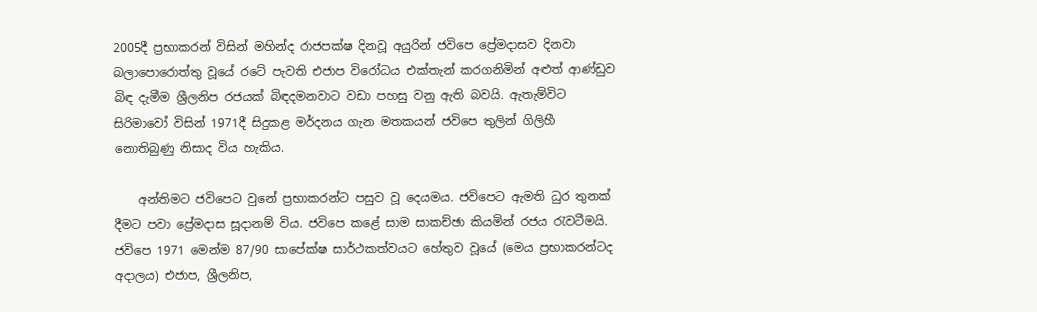2005දී ප්‍රභාකරන් විසින් මහින්ද රාජපක්ෂ දිනවූ අයුරින් ජවිපෙ ප්‍රේමදාසව දිනවා බලාපොරොත්තු වූයේ රටේ පැවති එජාප විරෝධය එක්තැන් කරගනිමින් අළුත් ආණ්ඩුව බිඳ දැමීම ශ්‍රීලනිප රජයක් බිඳදමනවාට වඩා පහසු වනු ඇති බවයි. ඇතැම්විට සිරිමාවෝ විසින් 1971දී සිදුකළ මර්දනය ගැන මතකයන් ජවිපෙ තුලින් ගිලිහී නොතිබුණු නිසාද විය හැකිය.

    අන්තිමට ජවිපෙට වුනේ ප්‍රභාකරන්ට පසුව වූ දෙයමය. ජවිපෙට ඇමති ධුර තුනක් දීමට පවා ප්‍රේමදාස සූදානම් විය. ජවිපෙ කළේ සාම සාකච්ඡා කියමින් රජය රැවටීමයි. ජවිපෙ 1971 මෙන්ම 87/90 සාපේක්ෂ සාර්ථකත්වයට හේතුව වූයේ (මෙය ප්‍රභාකරන්ටද අදාලය) එජාප, ශ්‍රීලනිප,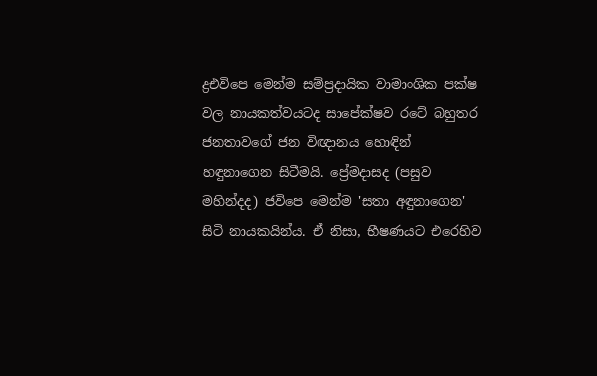ද්‍රඑවිපෙ මෙන්ම සම්ප්‍රදායික වාමාංශික පක්ෂ වල නායකත්වයටද සාපේක්ෂව රටේ බහුතර ජනතාවගේ ජන විඥානය හොඳින් හඳුනාගෙන සිටීමයි. ප්‍රේමදාසද (පසුව මහින්දද) ජවිපෙ මෙන්ම 'සතා අඳුනාගෙන' සිටි නායකයින්ය. ඒ නිසා, භීෂණයට එරෙහිව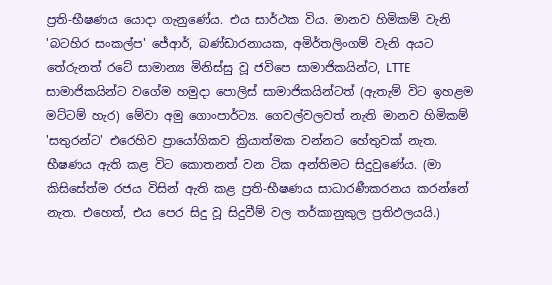ප්‍රති-භීෂණය යොදා ගැනුණේය. එය සාර්ථක විය. මානව හිමිකම් වැනි 'බටහිර සංකල්ප' ජේආර්, බණ්ඩාරනායක, අමිර්තලිංගම් වැනි අයට තේරුනත් රටේ සාමාන්‍ය මිනිස්සු වූ ජවිපෙ සාමාජිකයින්ට, LTTE සාමාජිකයින්ට වගේම හමුදා පොලිස් සාමාජිකයින්ටත් (ඇතැම් විට ඉහළම මට්ටම් හැර) මේවා අමු ගොංපාර්ට්‍ය. ගෙවල්වලවත් නැති මානව හිමිකම් 'සතුරන්ට' එරෙහිව ප්‍රායෝගිකව ක්‍රියාත්මක වන්නට හේතුවක් නැත. භීෂණය ඇති කළ විට කොතනත් වන ටික අන්තිමට සිදුවුණේය. (මා කිසිසේත්ම රජය විසින් ඇති කළ ප්‍රති-භීෂණය සාධාරණීකරනය කරන්නේ නැත. එහෙත්, එය පෙර සිදු වූ සිදුවීම් වල තර්කානුකුල ප්‍රතිඵලයයි.)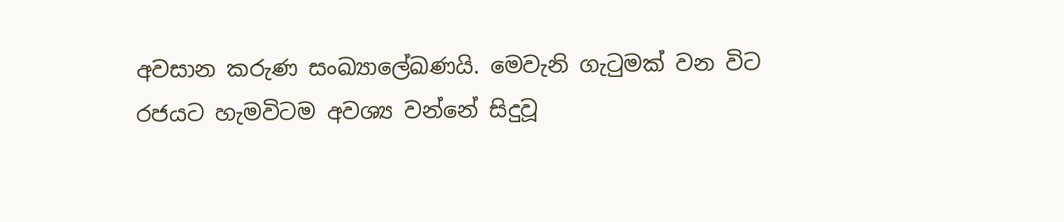අවසාන කරුණ සංඛ්‍යාලේඛණයි. මෙවැනි ගැටුමක් වන විට රජයට හැමවිටම අවශ්‍ය වන්නේ සිදුවූ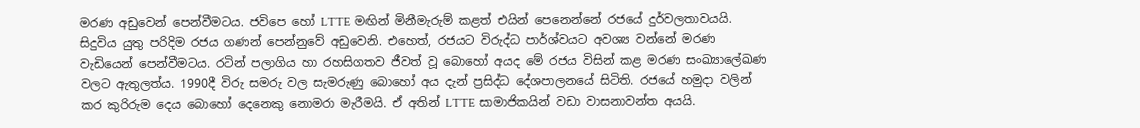මරණ අඩුවෙන් පෙන්වීමටය. ජවිපෙ හෝ LTTE මඟින් මිනීමැරුම් කළත් එයින් පෙනෙන්නේ රජයේ දුර්වලතාවයයි. සිදුවිය යුතු පරිදිම රජය ගණන් පෙන්නුවේ අඩුවෙනි. එහෙත්, රජයට විරුද්ධ පාර්ශ්වයට අවශ්‍ය වන්නේ මරණ වැඩියෙන් පෙන්වීමටය. රටින් පලාගිය හා රහසිගතව ජීවත් වූ බොහෝ අයද මේ රජය විසින් කළ මරණ සංඛ්‍යාලේඛණ වලට ඇතුලත්ය. 1990දී විරු සමරු වල සැමරුණු බොහෝ අය දැන් ප්‍රසිද්ධ දේශපාලනයේ සිටිති. රජයේ හමුදා වලින් කර කුරිරුම දෙය බොහෝ දෙනෙකු නොමරා මැරීමයි. ඒ අතින් LTTE සාමාජිකයින් වඩා වාසනාවන්ත අයයි.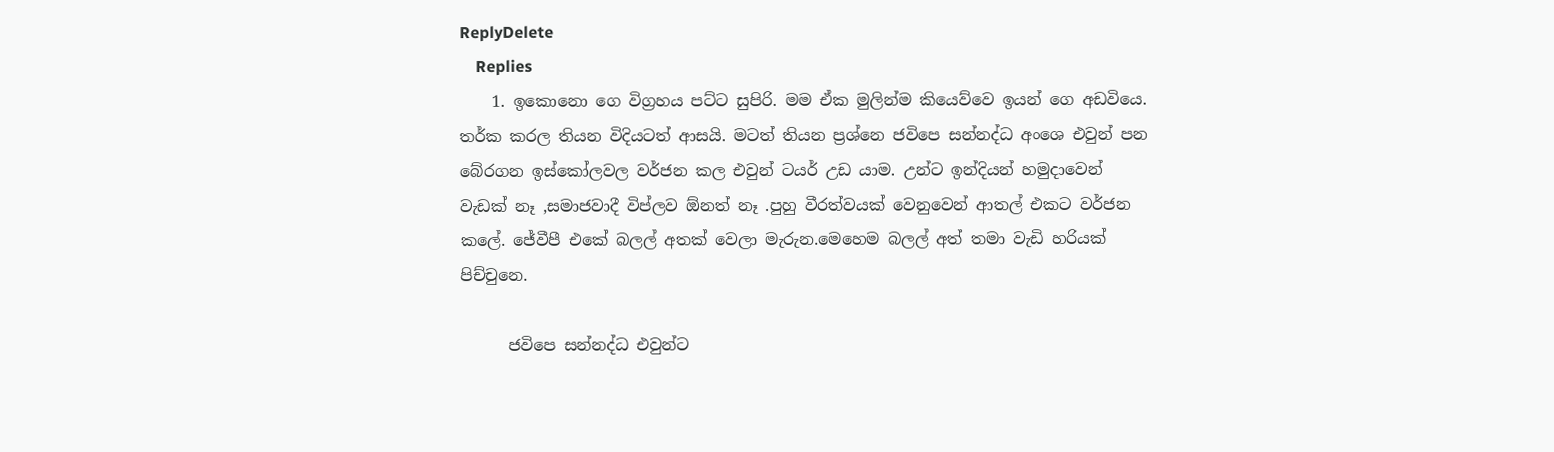ReplyDelete
    Replies
    1. ඉකොනො ගෙ විග්‍රහය පට්ට සුපිරි. මම ඒක මුලින්ම කියෙව්වෙ ඉයන් ගෙ අඩවියෙ. තර්ක කරල තියන විදියටත් ආසයි. මටත් තියන ප්‍රශ්නෙ ජවිපෙ සන්නද්ධ අංශෙ එවුන් පන බේරගන ඉස්කෝලවල වර්ජන කල එවුන් ටයර් උඩ යාම. උන්ට ඉන්දියන් හමුදාවෙන් වැඩක් නෑ ,සමාජවාදී විප්ලව ඕනත් නෑ .පුහු වීරත්වයක් වෙනුවෙන් ආතල් එකට වර්ජන කලේ. ජේවීපී එකේ බලල් අතක් වෙලා මැරුන.මෙහෙම බලල් අත් තමා වැඩි හරියක් පිච්චුනෙ.

      ජවිපෙ සන්නද්ධ එවුන්ට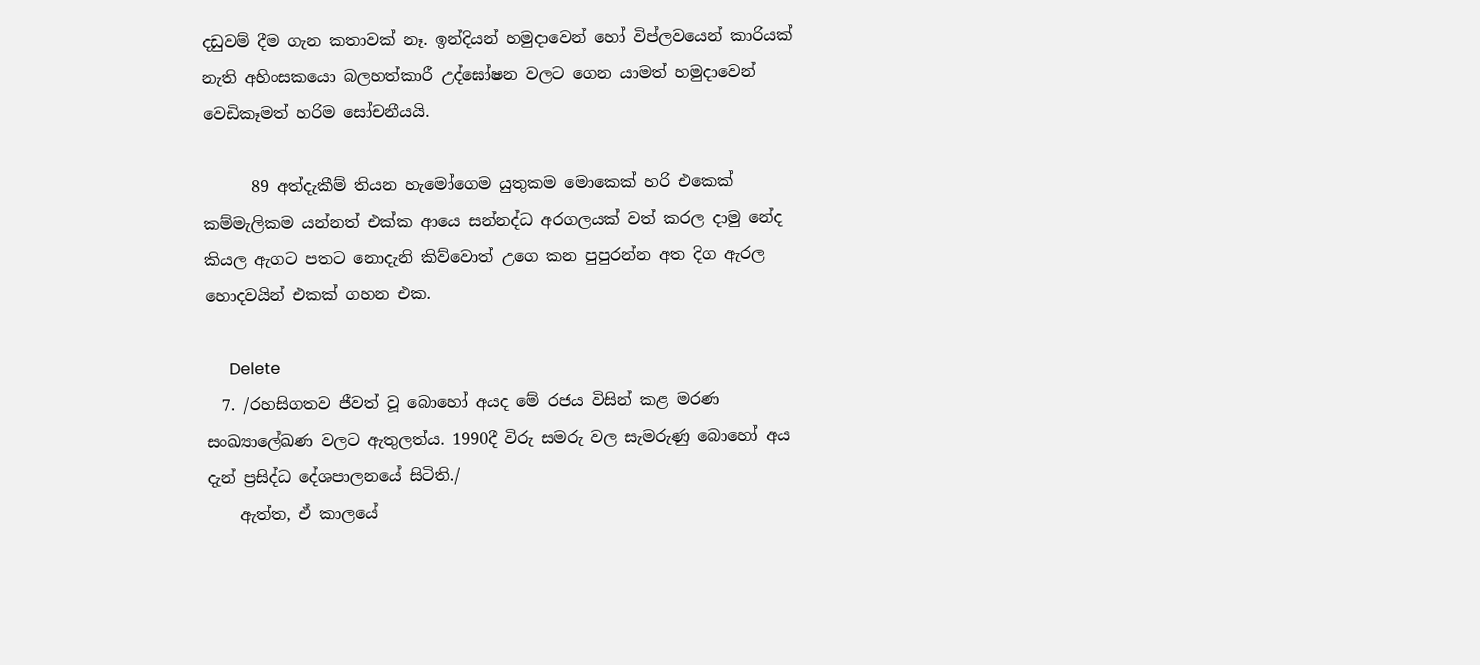දඩුවම් දීම ගැන කතාවක් නෑ. ඉන්දියන් හමුදාවෙන් හෝ විප්ලවයෙන් කාරියක් නැති අහිංසකයො බලහත්කාරී උද්ඝෝෂන වලට ගෙන යාමත් හමුදාවෙන් වෙඩිකෑමත් හරිම සෝචනීයයි.

      89 අත්දැකීම් තියන හැමෝගෙම යුතුකම මොකෙක් හරි එකෙක් කම්මැලිකම යන්නත් එක්ක ආයෙ සන්නද්ධ අරගලයක් වත් කරල දාමු නේද කියල ඇගට පතට නොදැනි කිව්වොත් උගෙ කන පුපුරන්න අත දිග ඇරල හොදවයින් එකක් ගහන එක.

      Delete
  7. /රහසිගතව ජීවත් වූ බොහෝ අයද මේ රජය විසින් කළ මරණ සංඛ්‍යාලේඛණ වලට ඇතුලත්ය. 1990දී විරු සමරු වල සැමරුණු බොහෝ අය දැන් ප්‍රසිද්ධ දේශපාලනයේ සිටිති./
    ඇත්ත, ඒ කාලයේ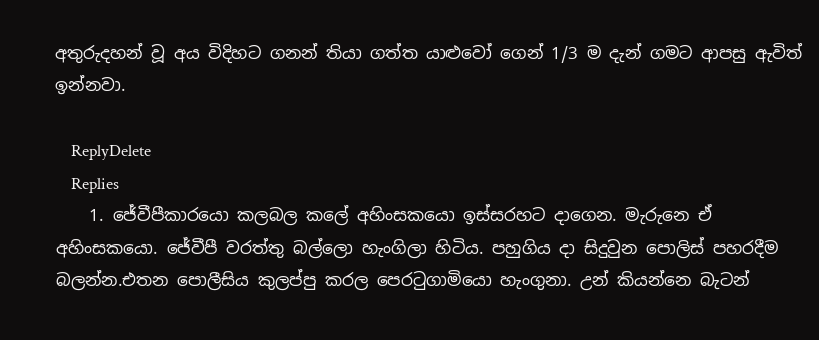අතුරුදහන් වූ අය විදිහට ගනන් තියා ගත්ත යාළුවෝ ගෙන් 1/3 ම දැන් ගමට ආපසු ඇවිත් ඉන්නවා.

    ReplyDelete
    Replies
    1. ජේවීපීකාරයො කලබල කලේ අහිංසකයො ඉස්සරහට දාගෙන. මැරුනෙ ඒ අහිංසකයො. ජේවීපී වරත්තු බල්ලො හැංගිලා හිටිය. පහුගිය දා සිදුවුන පොලිස් පහරදීම බලන්න.එතන පොලීසිය කුලප්පු කරල පෙරටුගාමියො හැංගුනා. උන් කියන්නෙ බැටන්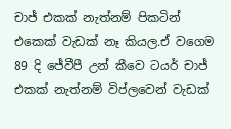චාජ් එකක් නැත්නම් පිකටින් එකෙක් වැඩක් නෑ කියල.ඒ වගෙම 89 දි ජේවීපී උන් කීවෙ ටයර් චාජ් එකක් නැත්නම් විප්ලවෙන් වැඩක්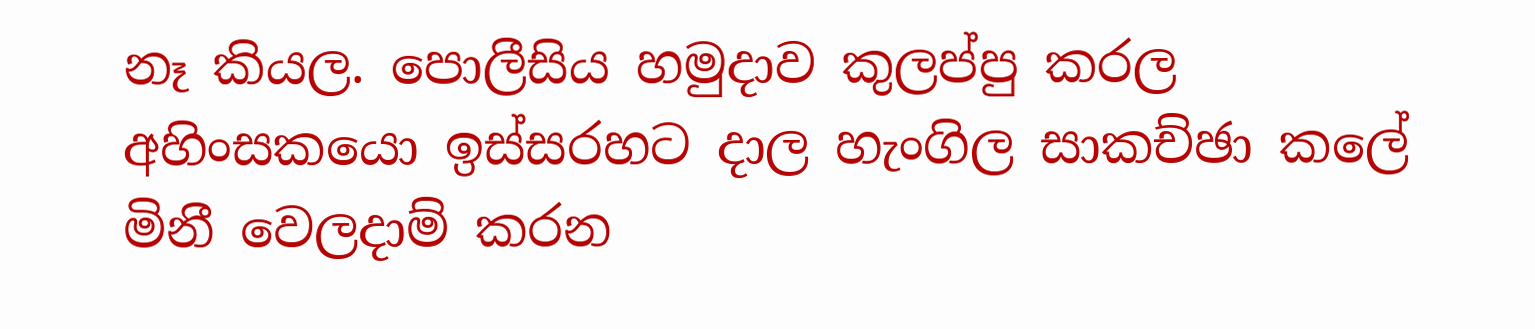නෑ කියල. පොලීසිය හමුදාව කුලප්පු කරල අහිංසකයො ඉස්සරහට දාල හැංගිල සාකච්ඡා කලේ මිනී වෙලදාම් කරන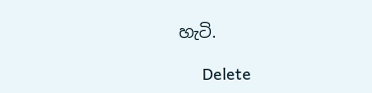හැටි.

      Delete